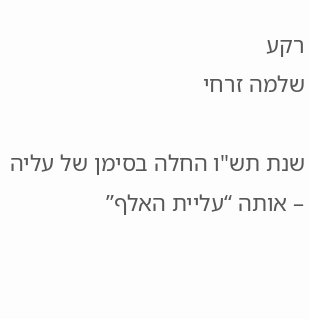רקע
שלמה זרחי

שנת תש"ו החלה בסימן של עליה – אותה “עליית האלף”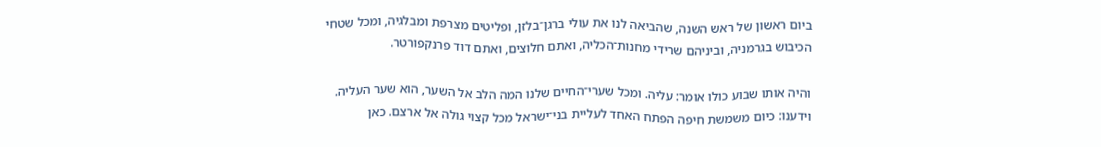ביום ראשון של ראש השנה, שהביאה לנו את עולי ברגן־בלזן, ופליטים מצרפת ומבלגיה, ומכל שטחי הכיבוש בגרמניה, וביניהם שרידי מחנות־הכליה, ואתם חלוצים, ואתם דוד פרנקפורטר.

והיה אותו שבוע כולו אומר: עליה. ומכל שערי־החיים שלנו המה הלב אל השער, הוא שער העליה. וידענו: כיום משמשת חיפה הפתח האחד לעליית בני־ישראל מכל קצוי גולה אל ארצם. כאן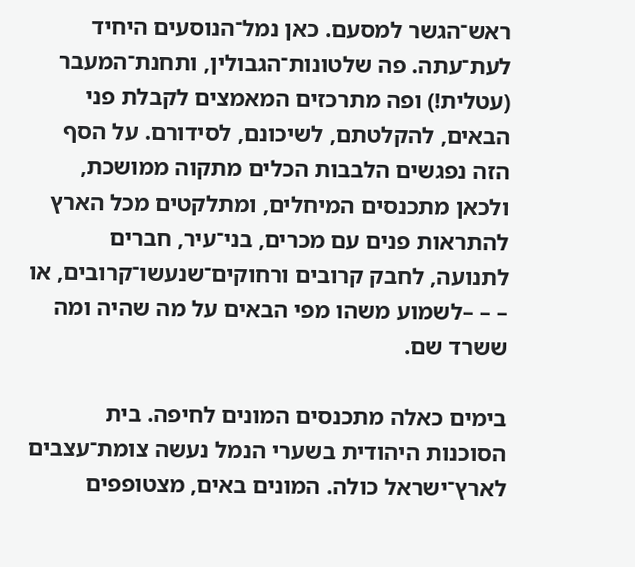ראש־הגשר למסעם. כאן נמל־הנוסעים היחיד לעת־עתה. פה שלטונות־הגבולין, ותחנת־המעבר (עטלית!) ופה מתרכזים המאמצים לקבלת פני הבאים, להקלטתם, לשיכונם, לסידורם. על הסף הזה נפגשים הלבבות הכלים מתקוה ממושכת, ולכאן מתכנסים המיחלים, ומתלקטים מכל הארץ להתראות פנים עם מכרים, בני־עיר, חברים לתנועה, לחבק קרובים ורחוקים־שנעשו־קרובים, או – – –לשמוע משהו מפי הבאים על מה שהיה ומה ששרד שם.

בימים כאלה מתכנסים המונים לחיפה. בית הסוכנות היהודית בשערי הנמל נעשה צומת־עצבים לארץ־ישראל כולה. המונים באים, מצטופפים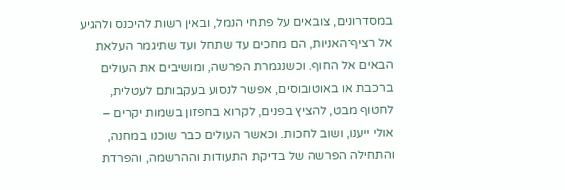במסדרונים, צובאים על פתחי הנמל, ובאין רשות להיכנס ולהגיע אל רציף־האניות, הם מחכים עד שתחל ועד שתיגמר העלאת הבאים אל החוף. וכשנגמרת הפרשה, ומושיבים את העולים ברכבת או באוטובוסים, אפשר לנסוע בעקבותם לעטלית, לחטוף מבט, להציץ בפנים, לקרוא בחפזון בשמות יקרים – אולי ייענו, ושוב לחכות. וכאשר העולים כבר שוכנו במחנה, והתחילה הפרשה של בדיקת התעודות וההרשמה, והפרדת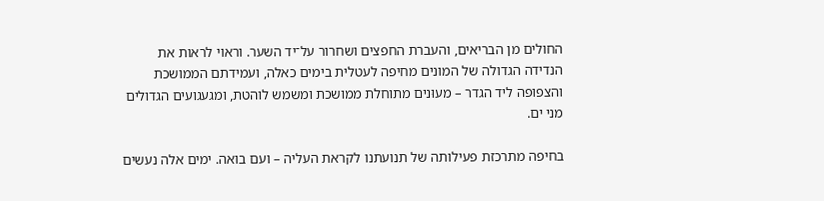החולים מן הבריאים, והעברת החפצים ושחרור על־יד השער. וראוי לראות את הנדידה הגדולה של המונים מחיפה לעטלית בימים כאלה, ועמידתם הממושכת והצפופה ליד הגדר – מעוּנים מתוחלת ממושכת ומשמש לוהטת, ומגעגועים הגדולים מני ים.

בחיפה מתרכזת פעילותה של תנועתנו לקראת העליה – ועם בואה. ימים אלה נעשים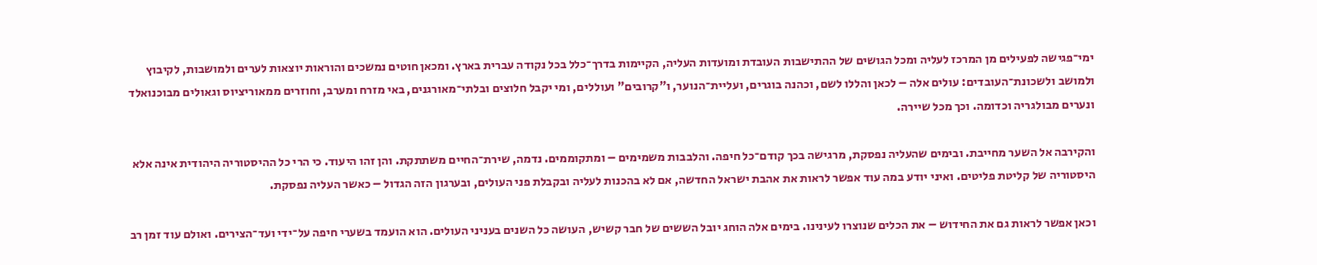ימי־פגישה לפעילים מן המרכז לעליה ומכל הגושים של ההתישבות העובדת ומועדות העליה, הקיימות בדרך־כלל בכל נקודה עברית בארץ. ומכאן חוטים נמשכים והוראות יוצאות לערים ולמושבות, לקיבוץ ולמושב ולשכונת־העובדים: עולים אלה – לכאן והללו לשם, וכהנה בוגרים, ועליית־הנוער, ו"קרובים" ועוללים, ומי יקבל חלוצים ובלתי־מאורגנים, באי מזרח ומערב, וחוזרים ממאוריציוס וגאולים מבוכנואלד ונערים מבולגריה וכדומה. וכך מכל שיירה.

והקירבה אל השער מחייבת. ובימים שהעליה נפסקת, מרגישה בכך קודם־כל חיפה. והלבבות משמימים – ומתקוממים. נדמה, שירת־החיים משתתקת. והן זהו היעוד. כי הרי כל ההיסטוריה היהודית אינה אלא היסטוריה של קליטת פליטים. ואיני יודע במה עוד אפשר לראות את אהבת ישראל החדשה, אם לא בהכנות לעליה ובקבלת פני העולים, ובערגון הזה הגדול – כאשר העליה נפסקת.

וכאן אפשר לראות גם את החידוש – את הכלים שנוצרו לעינינו. בימים אלה הוחג יובל הששים של חבר קשיש, העושה כל השנים בעניני העולים. הוא הועמד בשערי חיפה על־ידי ועד־הצירים. ואולם עוד זמן רב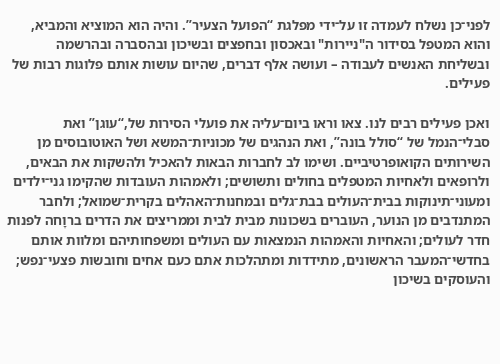לפני־כן נשלח לעמדה זו על־ידי מפלגת “הפועל הצעיר”. והיה הוא המוציא והמביא, והוא המטפל בסידור ה"ניירות" ובאכסון ובחפצים ובשיכון ובהסברה ובהרשמה ובשליחת האנשים לעבודה – ועושה אלף דברים, שהיום עושות אותם פלוגות רבות של פעילים.

ואכן פעילים רבים לנו. צאו וראו ביום־עליה את פועלי הסירות של,“עוגן” ואת סבלי־הנמל של “סולל בונה”, ואת הנהגים של מכוניות־המשא ושל האוטובוסים מן השירותים הקואופרטיביים. ושימו לב לחברות הבאות להאכיל ולהשקות את הבאים, ולרופאים ולאחיות המטפלים בחולים ותשושים; ולאמהות העובדות שהקימו גני־ילדים ומעוני־תינוקות בבית־העולים בבת־גלים ובמחנות־האהלים בקרית־שמואל; ולחבר המתנדבים מן הנוער, העוברים בשכונות מבית לבית וממריצים את הדרים ברוָחה לפנות חדר לעולים; והאחיות והאמהות הנמצאות עם העולים ומשפחותיהם ומלוות אותם בחדשי־המעבר הראשונים, מתידדות ומתהלכות אתם כעם אחים וחובשות פצעי־נפש; והעוסקים בשיכון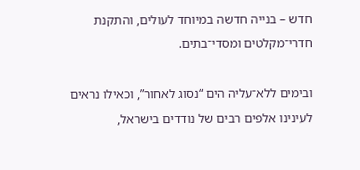חדש – בנייה חדשה במיוחד לעולים, והתקנת חדרי־מקלטים ומסדי־בתים.

ובימים ללא־עליה הים “נסוג לאחור”, וכאילו נראים לעינינו אלפים רבים של נודדים בישראל,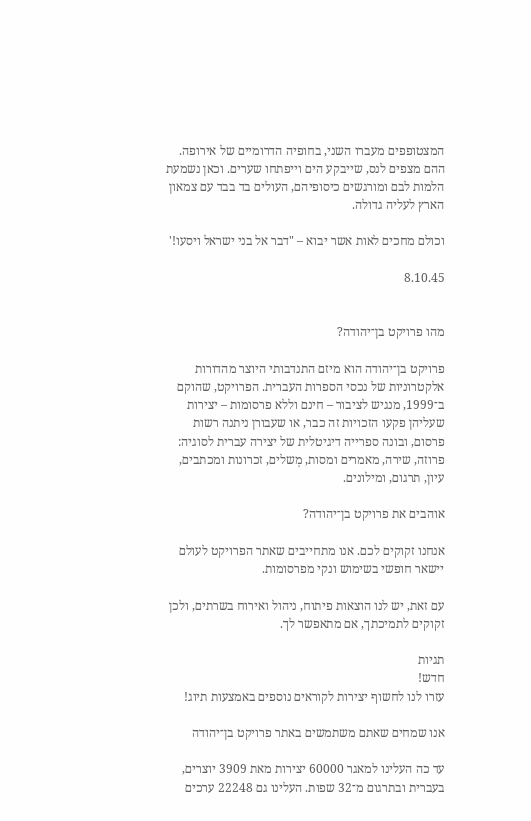המצטופפים מעברו השני, בחופיה הדרומיים של אירופה. ההם מצפים לנס, שייבקע הים וייפתחו שערים. וכאן נשמעת הלמות לבם ומורגשים כיסופיהם, העולים בד בבד עם צמאון הארץ לעליה גדולה.

וכולם מחכים לאות אשר יבוא – "דבר אל בני ישראל ויסעו!'

8.10.45


מהו פרויקט בן־יהודה?

פרויקט בן־יהודה הוא מיזם התנדבותי היוצר מהדורות אלקטרוניות של נכסי הספרות העברית. הפרויקט, שהוקם ב־1999, מנגיש לציבור – חינם וללא פרסומות – יצירות שעליהן פקעו הזכויות זה כבר, או שעבורן ניתנה רשות פרסום, ובונה ספרייה דיגיטלית של יצירה עברית לסוגיה: פרוזה, שירה, מאמרים ומסות, מְשלים, זכרונות ומכתבים, עיון, תרגום, ומילונים.

אוהבים את פרויקט בן־יהודה?

אנחנו זקוקים לכם. אנו מתחייבים שאתר הפרויקט לעולם יישאר חופשי בשימוש ונקי מפרסומות.

עם זאת, יש לנו הוצאות פיתוח, ניהול ואירוח בשרתים, ולכן זקוקים לתמיכתך, אם מתאפשר לך.

תגיות
חדש!
עזרו לנו לחשוף יצירות לקוראים נוספים באמצעות תיוג!

אנו שמחים שאתם משתמשים באתר פרויקט בן־יהודה

עד כה העלינו למאגר 60000 יצירות מאת 3909 יוצרים, בעברית ובתרגום מ־32 שפות. העלינו גם 22248 ערכים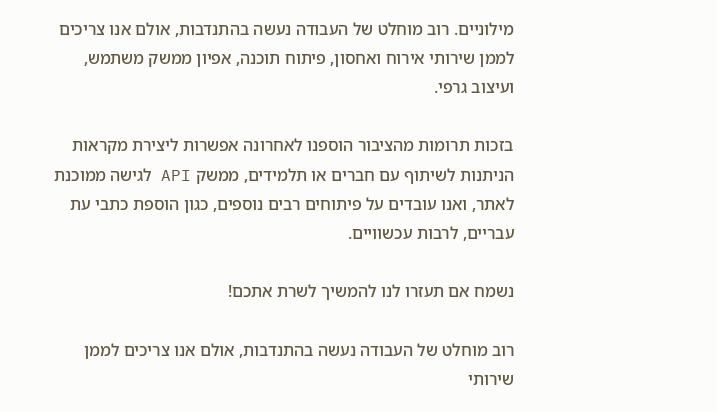מילוניים. רוב מוחלט של העבודה נעשה בהתנדבות, אולם אנו צריכים לממן שירותי אירוח ואחסון, פיתוח תוכנה, אפיון ממשק משתמש, ועיצוב גרפי.

בזכות תרומות מהציבור הוספנו לאחרונה אפשרות ליצירת מקראות הניתנות לשיתוף עם חברים או תלמידים, ממשק API לגישה ממוכנת לאתר, ואנו עובדים על פיתוחים רבים נוספים, כגון הוספת כתבי עת עבריים, לרבות עכשוויים.

נשמח אם תעזרו לנו להמשיך לשרת אתכם!

רוב מוחלט של העבודה נעשה בהתנדבות, אולם אנו צריכים לממן שירותי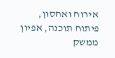אירוח ואחסון, פיתוח תוכנה, אפיון ממשק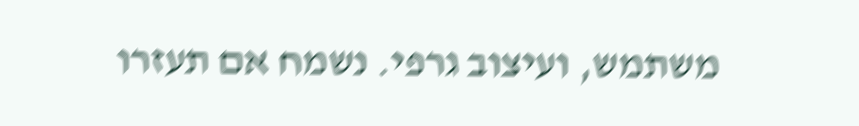משתמש, ועיצוב גרפי. נשמח אם תעזרו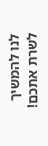לנו להמשיך לשרת אתכם!